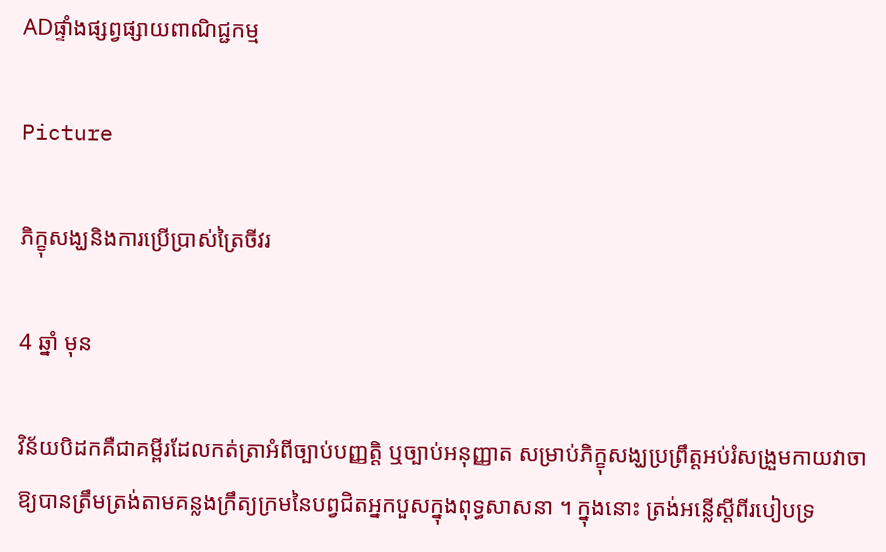ADផ្ទាំងផ្សព្វផ្សាយពាណិជ្ជកម្ម

Picture

ភិក្ខុសង្ឃនិងការប្រើប្រាស់ត្រៃចីវរ

4 ឆ្នាំ មុន

វិន័យបិដកគឺជាគម្ពីរដែលកត់ត្រាអំពីច្បាប់បញ្ញត្តិ ឬច្បាប់អនុញ្ញាត សម្រាប់ភិក្ខុសង្ឃប្រព្រឹត្តអប់រំសង្រួមកាយវាចាឱ្យបានត្រឹមត្រង់តាមគន្លងក្រឹត្យក្រមនៃបព្វជិតអ្នកបួសក្នុងពុទ្ធសាសនា ។ ក្នុងនោះ ត្រង់អន្លើស្តីពីរបៀបទ្រ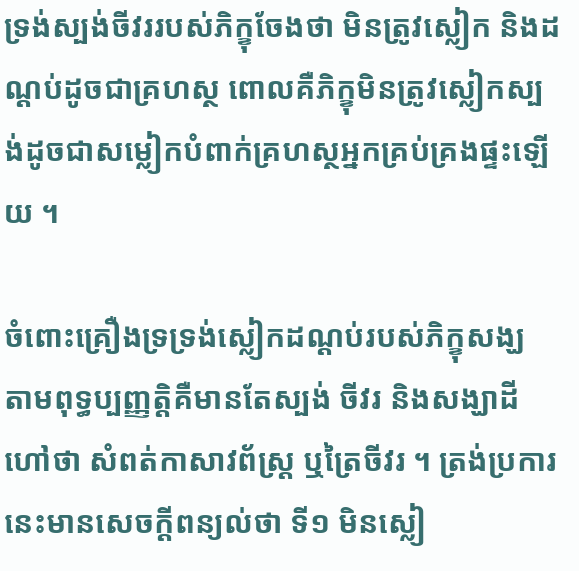ទ្រង់ស្បង់ចីវររបស់ភិក្ខុចែងថា មិនត្រូវស្លៀក និងដណ្ដប់ដូចជាគ្រហស្ថ ពោលគឺភិក្ខុមិនត្រូវស្លៀកស្បង់ដូចជាសម្លៀកបំពាក់គ្រហស្ថអ្នកគ្រប់គ្រងផ្ទះឡើយ ។

ចំពោះគ្រឿងទ្រទ្រង់ស្លៀកដណ្ដប់របស់ភិក្ខុសង្ឃ តាមពុទ្ធប្បញ្ញត្តិគឺមានតែស្បង់ ចីវរ និងសង្ឃាដី ហៅថា សំពត់កាសាវព័ស្ត្រ ឬត្រៃចីវរ ។ ត្រង់ប្រការនេះមានសេចក្ដីពន្យល់ថា ទី១ មិនស្លៀ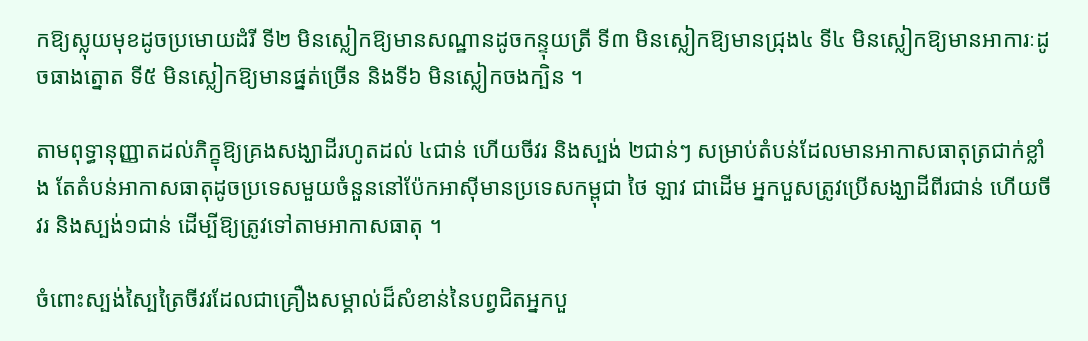កឱ្យស្លុយមុខដូចប្រមោយដំរី ទី២ មិនស្លៀកឱ្យមានសណ្ឋានដូចកន្ទុយត្រី ទី៣ មិនស្លៀកឱ្យមានជ្រុង៤ ទី៤ មិនស្លៀកឱ្យមានអាការៈដូចធាងត្នោត ទី៥ មិនស្លៀកឱ្យមានផ្នត់ច្រើន និងទី៦ មិនស្លៀកចងក្បិន ។

តាមពុទ្ធានុញ្ញាតដល់ភិក្ខុឱ្យគ្រងសង្ឃាដីរហូតដល់ ៤ជាន់ ហើយចីវរ និងស្បង់ ២ជាន់ៗ សម្រាប់តំបន់ដែលមានអាកាសធាតុត្រជាក់ខ្លាំង តែតំបន់អាកាសធាតុដូចប្រទេសមួយចំនួននៅប៉ែកអាស៊ីមានប្រទេសកម្ពុជា ថៃ ឡាវ ជាដើម អ្នកបួសត្រូវប្រើសង្ឃាដីពីរជាន់ ហើយចីវរ និងស្បង់១ជាន់ ដើម្បីឱ្យត្រូវទៅតាមអាកាសធាតុ ។

ចំពោះស្បង់ស្បៃត្រៃចីវរដែលជាគ្រឿងសម្គាល់ដ៏សំខាន់នៃបព្វជិតអ្នកបួ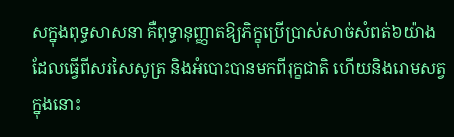សក្នុងពុទ្ធសាសនា គឺពុទ្ធានុញ្ញាតឱ្យភិក្ខុប្រើប្រាស់សាច់សំពត់៦យ៉ាង ដែលធ្វើពីសរសៃសូត្រ និងអំបោះបានមកពីរុក្ខជាតិ ហើយនិងរោមសត្វ ក្នុងនោះ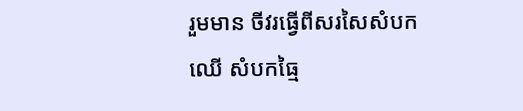រួមមាន ចីវរធ្វើពីសរសៃសំបកឈើ សំបកធ្មៃ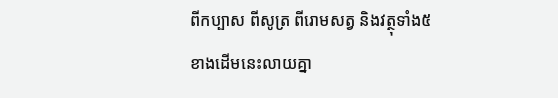ពីកប្បាស ពីសូត្រ ពីរោមសត្វ និងវត្ថុទាំង៥ខាងដើមនេះលាយគ្នា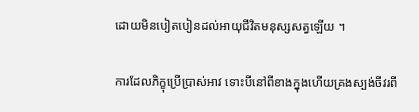ដោយមិនបៀតបៀនដល់អាយុជីវិតមនុស្សសត្វឡើយ ។

ការដែលភិក្ខុប្រើប្រាស់អាវ ទោះបីនៅពីខាងក្នុងហើយគ្រងស្បង់ចីវរពី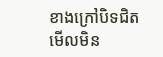ខាងក្រៅបិទជិតមើលមិន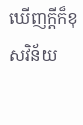ឃើញក្តីក៏ខុសវិន័យ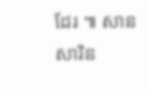ដែរ ៕ សាន សារិន